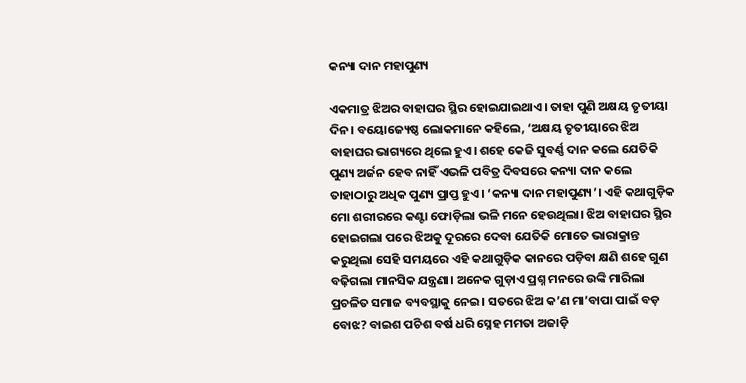କନ୍ୟା ଦାନ ମହାପୁଣ୍ୟ

ଏକମାତ୍ର ଝିଅର ବାହାଘର ସ୍ଥିର ହୋଇଯାଇଥାଏ। ତାହା ପୁଣି ଅକ୍ଷୟ ତୃତୀୟା ଦିନ। ବୟୋଜ୍ୟେଷ୍ଠ ଲୋକମାନେ କହିଲେ, ‘ଅକ୍ଷୟ ତୃତୀୟାରେ ଝିଅ ବାହାଘର ଭାଗ୍ୟରେ ଥିଲେ ହୁଏ। ଶହେ କେଜି ସୁବର୍ଣ୍ଣ ଦାନ କଲେ ଯେତିକି ପୁଣ୍ୟ ଅର୍ଜନ ହେବ ନାହିଁ ଏଭଳି ପବିତ୍ର ଦିବସରେ କନ୍ୟା ଦାନ କଲେ ତାହାଠାରୁ ଅଧିକ ପୁଣ୍ୟ ପ୍ରାପ୍ତ ହୁଏ। ‘କନ୍ୟା ଦାନ ମହାପୁଣ୍ୟ’। ଏହି କଥାଗୁଡ଼ିକ ମୋ ଶରୀରରେ କଣ୍ଟା ଫୋଡ଼ିଲା ଭଳି ମନେ ହେଉଥିଲା। ଝିଅ ବାହାଘର ସ୍ଥିର ହୋଇଗଲା ପରେ ଝିଅକୁ ଦୂରରେ ଦେବା ଯେତିକି ମୋତେ ଭାରାକ୍ରାନ୍ତ କରୁଥିଲା ସେହି ସମୟରେ ଏହି କଥାଗୁଡ଼ିକ କାନରେ ପଡ଼ିବା କ୍ଷଣି ଶହେ ଗୁଣ ବଢ଼ିଗଲା ମାନସିକ ଯନ୍ତ୍ରଣା। ଅନେକ ଗୁଡ଼ାଏ ପ୍ରଶ୍ନ ମନରେ ଉଙ୍କି ମାରିଲା ପ୍ରଚଳିତ ସମାଜ ବ୍ୟବସ୍ଥାକୁ ନେଇ। ସତରେ ଝିଅ କ’ଣ ମା’ବାପା ପାଇଁ ବଡ଼ ବୋଝ? ବାଇଶ ପଚିଶ ବର୍ଷ ଧରି ସ୍ନେହ ମମତା ଅଜାଡ଼ି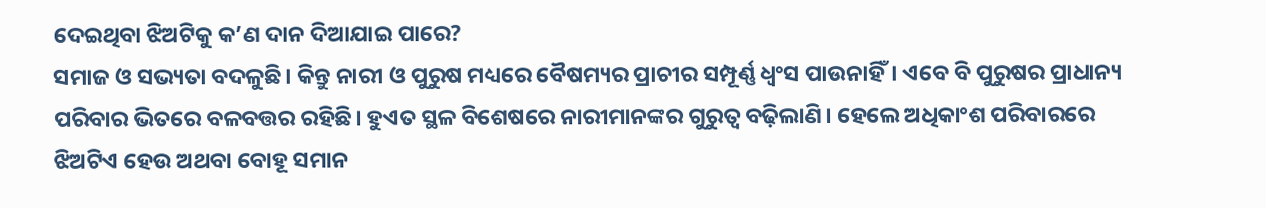ଦେଇଥିବା ଝିଅଟିକୁ କ’ଣ ଦାନ ଦିଆଯାଇ ପାରେ?
ସମାଜ ଓ ସଭ୍ୟତା ବଦଳୁଛି। କିନ୍ତୁ ନାରୀ ଓ ପୁରୁଷ ମଧ୍ୟରେ ବୈଷମ୍ୟର ପ୍ରାଚୀର ସମ୍ପୂର୍ଣ୍ଣ ଧ୍ୱଂସ ପାଉନାହିଁ। ଏବେ ବି ପୁରୁଷର ପ୍ରାଧାନ୍ୟ ପରିବାର ଭିତରେ ବଳବତ୍ତର ରହିଛି। ହୁଏତ ସ୍ଥଳ ବିଶେଷରେ ନାରୀମାନଙ୍କର ଗୁରୁତ୍ୱ ବଢ଼ିଲାଣି। ହେଲେ ଅଧିକାଂଶ ପରିବାରରେ ଝିଅଟିଏ ହେଉ ଅଥବା ବୋହୂ ସମାନ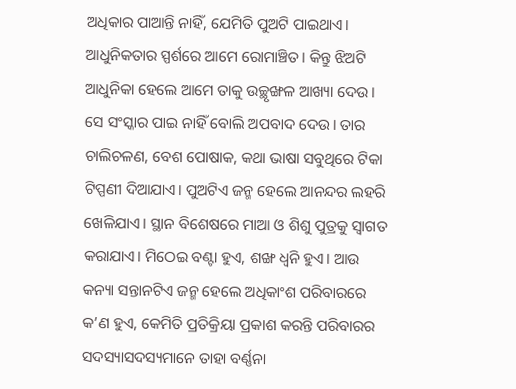ଅଧିକାର ପାଆନ୍ତି ନାହିଁ, ଯେମିତି ପୁଅଟି ପାଇଥାଏ।
ଆଧୁନିକତାର ସ୍ପର୍ଶରେ ଆମେ ରୋମାଞ୍ଚିତ। କିନ୍ତୁ ଝିଅଟି ଆଧୁନିକା ହେଲେ ଆମେ ତାକୁ ଉଚ୍ଛୃଙ୍ଖଳ ଆଖ୍ୟା ଦେଉ। ସେ ସଂସ୍କାର ପାଇ ନାହିଁ ବୋଲି ଅପବାଦ ଦେଉ। ତାର ଚାଲିଚଳଣ, ବେଶ ପୋଷାକ, କଥା ଭାଷା ସବୁଥିରେ ଟିକା ଟିପ୍ପଣୀ ଦିଆଯାଏ। ପୁଅଟିଏ ଜନ୍ମ ହେଲେ ଆନନ୍ଦର ଲହରି ଖେଳିଯାଏ। ସ୍ଥାନ ବିଶେଷରେ ମାଆ ଓ ଶିଶୁ ପୁତ୍ରକୁ ସ୍ବାଗତ କରାଯାଏ। ମିଠେଇ ବଣ୍ଟା ହୁଏ, ଶଙ୍ଖ ଧ୍ୱନି ହୁଏ। ଆଉ କନ୍ୟା ସନ୍ତାନଟିଏ ଜନ୍ମ ହେଲେ ଅଧିକାଂଶ ପରିବାରରେ କ’ଣ ହୁଏ, କେମିତି ପ୍ରତିକ୍ରିୟା ପ୍ରକାଶ କରନ୍ତି ପରିବାରର ସଦସ୍ୟାସଦସ୍ୟମାନେ ତାହା ବର୍ଣ୍ଣନା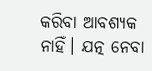କରିବା ଆବଶ୍ୟକ ନାହିଁ। ଯତ୍ନ ନେବା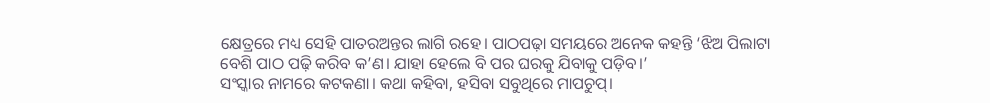କ୍ଷେତ୍ରରେ ମଧ୍ୟ ସେହି ପାତରଅନ୍ତର ଲାଗି ରହେ। ପାଠପଢ଼ା ସମୟରେ ଅନେକ କହନ୍ତି ‘ଝିଅ ପିଲାଟା ବେଶି ପାଠ ପଢ଼ି କରିବ କ’ଣ। ଯାହା ହେଲେ ବି ପର ଘରକୁ ଯିବାକୁ ପଡ଼ିବ।’
ସଂସ୍କାର ନାମରେ କଟକଣା। କଥା କହିବା, ହସିବା ସବୁଥିରେ ମାପଚୁପ୍‌।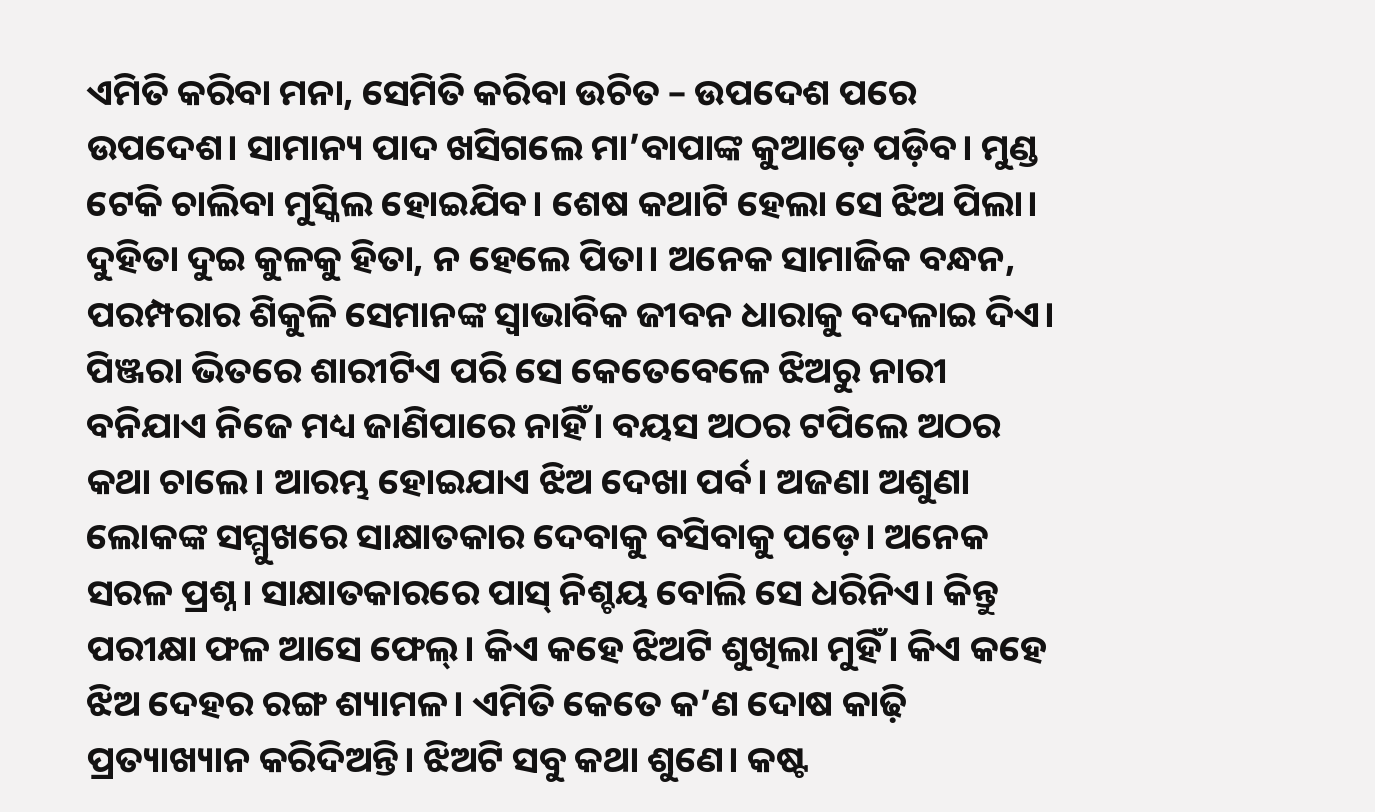ଏମିତି କରିବା ମନା, ସେମିତି କରିବା ଉଚିତ – ଉପଦେଶ ପରେ ଉପଦେଶ। ସାମାନ୍ୟ ପାଦ ଖସିଗଲେ ମା’ବାପାଙ୍କ କୁଆଡ଼େ ପଡ଼ିବ। ମୁଣ୍ଡ ଟେକି ଚାଲିବା ମୁସ୍କିଲ ହୋଇଯିବ। ଶେଷ କଥାଟି ହେଲା ସେ ଝିଅ ପିଲା। ଦୁହିତା ଦୁଇ କୁଳକୁ ହିତା, ନ ହେଲେ ପିତା। ଅନେକ ସାମାଜିକ ବନ୍ଧନ, ପରମ୍ପରାର ଶିକୁଳି ସେମାନଙ୍କ ସ୍ବାଭାବିକ ଜୀବନ ଧାରାକୁ ବଦଳାଇ ଦିଏ। ପିଞ୍ଜରା ଭିତରେ ଶାରୀଟିଏ ପରି ସେ କେତେବେଳେ ଝିଅରୁ ନାରୀ ବନିଯାଏ ନିଜେ ମଧ୍ୟ ଜାଣିପାରେ ନାହିଁ। ବୟସ ଅଠର ଟପିଲେ ଅଠର କଥା ଚାଲେ। ଆରମ୍ଭ ହୋଇଯାଏ ଝିଅ ଦେଖା ପର୍ବ। ଅଜଣା ଅଶୁଣା ଲୋକଙ୍କ ସମ୍ମୁଖରେ ସାକ୍ଷାତକାର ଦେବାକୁ ବସିବାକୁ ପଡ଼େ। ଅନେକ ସରଳ ପ୍ରଶ୍ନ। ସାକ୍ଷାତକାରରେ ପାସ୍‌ ନିଶ୍ଚୟ ବୋଲି ସେ ଧରିନିଏ। କିନ୍ତୁ ପରୀକ୍ଷା ଫଳ ଆସେ ଫେଲ୍‌। କିଏ କହେ ଝିଅଟି ଶୁଖିଲା ମୁହିଁ। କିଏ କହେ ଝିଅ ଦେହର ରଙ୍ଗ ଶ୍ୟାମଳ। ଏମିତି କେତେ କ’ଣ ଦୋଷ କାଢ଼ି ପ୍ରତ୍ୟାଖ୍ୟାନ କରିଦିଅନ୍ତି। ଝିଅଟି ସବୁ କଥା ଶୁଣେ। କଷ୍ଟ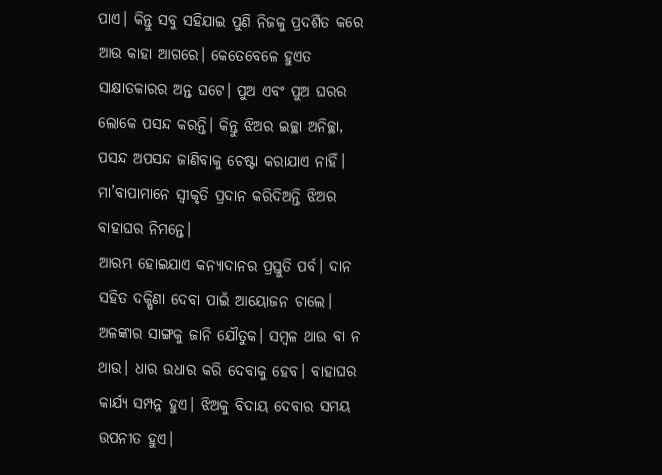ପାଏ। କିନ୍ତୁ ସବୁ ସହିଯାଇ ପୁଣି ନିଜକୁ ପ୍ରଦର୍ଶିତ କରେ ଆଉ କାହା ଆଗରେ। କେତେବେଳେ ହୁଏତ ସାକ୍ଷାତକାରର ଅନ୍ତ ଘଟେ। ପୁଅ ଏବଂ ପୁଅ ଘରର ଲୋକେ ପସନ୍ଦ କରନ୍ତି। କିନ୍ତୁ ଝିଅର ଇଚ୍ଛା ଅନିଚ୍ଛା, ପସନ୍ଦ ଅପସନ୍ଦ ଜାଣିବାକୁ ଚେଷ୍ଟା କରାଯାଏ ନାହିଁ। ମା’ବାପାମାନେ ସ୍ବୀକୃତି ପ୍ରଦାନ କରିଦିଅନ୍ତି ଝିଅର ବାହାଘର ନିମନ୍ତେ।
ଆରମ୍ଭ ହୋଇଯାଏ କନ୍ୟାଦାନର ପ୍ରସ୍ତୁତି ପର୍ବ। ଦାନ ସହିତ ଦକ୍ଷିଣା ଦେବା ପାଇଁ ଆୟୋଜନ ଚାଲେ। ଅଳଙ୍କାର ସାଙ୍ଗକୁ ଜାନି ଯୌତୁକ। ସମ୍ବଳ ଥାଉ ବା ନ ଥାଉ। ଧାର ଉଧାର କରି ଦେବାକୁ ହେବ। ବାହାଘର କାର୍ଯ୍ୟ ସମ୍ପନ୍ନ ହୁଏ। ଝିଅକୁ ବିଦାୟ ଦେବାର ସମୟ ଉପନୀତ ହୁଏ।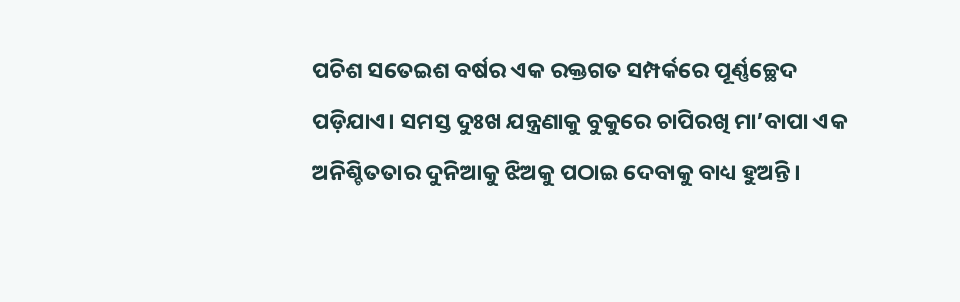ପଚିଶ ସତେଇଶ ବର୍ଷର ଏକ ରକ୍ତଗତ ସମ୍ପର୍କରେ ପୂର୍ଣ୍ଣଚ୍ଛେଦ ପଡ଼ିଯାଏ। ସମସ୍ତ ଦୁଃଖ ଯନ୍ତ୍ରଣାକୁ ବୁକୁରେ ଚାପିରଖି ମା’ବାପା ଏକ ଅନିଶ୍ଚିତତାର ଦୁନିଆକୁ ଝିଅକୁ ପଠାଇ ଦେବାକୁ ବାଧ୍ୟ ହୁଅନ୍ତି।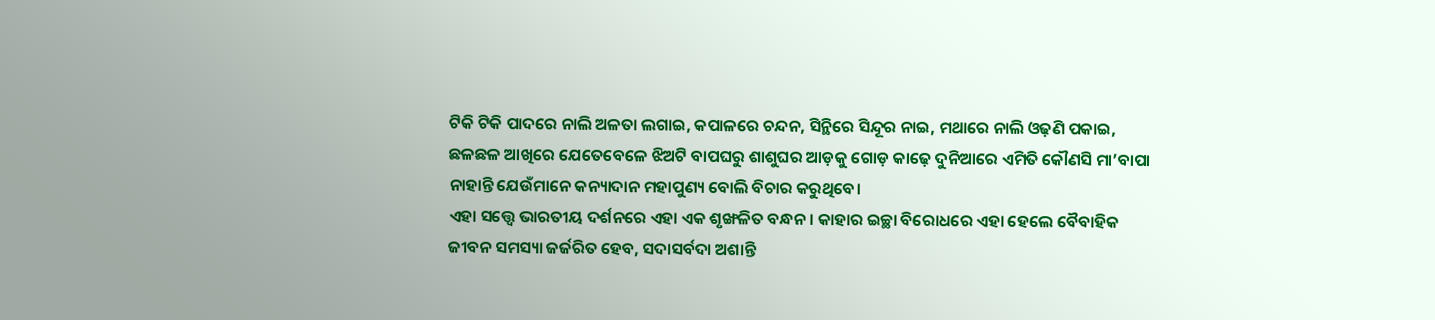ଟିକି ଟିକି ପାଦରେ ନାଲି ଅଳତା ଲଗାଇ, କପାଳରେ ଚନ୍ଦନ, ସିନ୍ଥିରେ ସିନ୍ଦୂର ନାଇ, ମଥାରେ ନାଲି ଓଢ଼ଣି ପକାଇ, ଛଳଛଳ ଆଖିରେ ଯେତେବେଳେ ଝିଅଟି ବାପଘରୁ ଶାଶୁଘର ଆଡ଼କୁ ଗୋଡ଼ କାଢ଼େ ଦୁନିଆରେ ଏମିତି କୌଣସି ମା’ବାପା ନାହାନ୍ତି ଯେଉଁମାନେ କନ୍ୟାଦାନ ମହାପୁଣ୍ୟ ବୋଲି ବିଚାର କରୁଥିବେ।
ଏହା ସତ୍ତ୍ୱେ ଭାରତୀୟ ଦର୍ଶନରେ ଏହା ଏକ ଶୃଙ୍ଖଳିତ ବନ୍ଧନ। କାହାର ଇଚ୍ଛା ବିରୋଧରେ ଏହା ହେଲେ ବୈବାହିକ ଜୀବନ ସମସ୍ୟା ଜର୍ଜରିତ ହେବ, ସଦାସର୍ବଦା ଅଶାନ୍ତି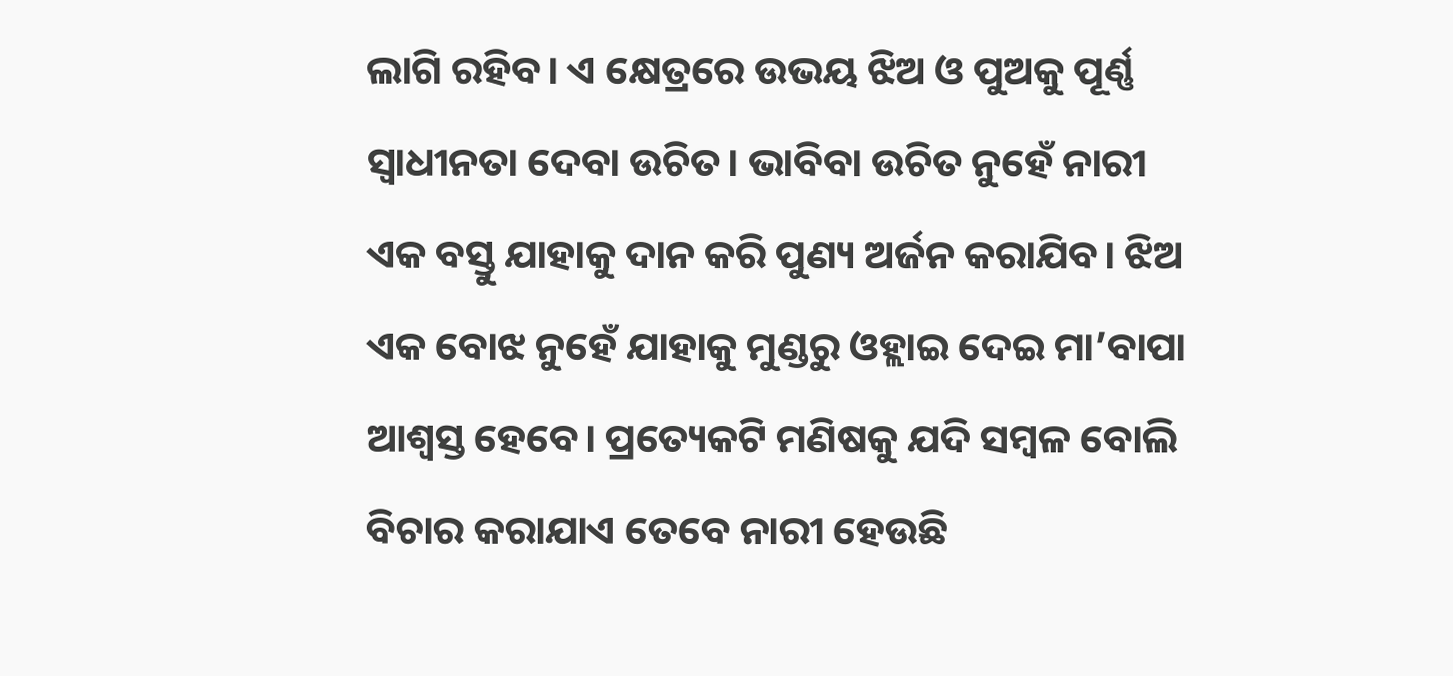ଲାଗି ରହିବ। ଏ କ୍ଷେତ୍ରରେ ଉଭୟ ଝିଅ ଓ ପୁଅକୁ ପୂର୍ଣ୍ଣ ସ୍ବାଧୀନତା ଦେବା ଉଚିତ। ଭାବିବା ଉଚିତ ନୁହେଁ ନାରୀ ଏକ ବସ୍ତୁ ଯାହାକୁ ଦାନ କରି ପୁଣ୍ୟ ଅର୍ଜନ କରାଯିବ। ଝିଅ ଏକ ବୋଝ ନୁହେଁ ଯାହାକୁ ମୁଣ୍ଡରୁ ଓହ୍ଲାଇ ଦେଇ ମା’ବାପା ଆଶ୍ୱସ୍ତ ହେବେ। ପ୍ରତ୍ୟେକଟି ମଣିଷକୁ ଯଦି ସମ୍ବଳ ବୋଲି ବିଚାର କରାଯାଏ ତେବେ ନାରୀ ହେଉଛି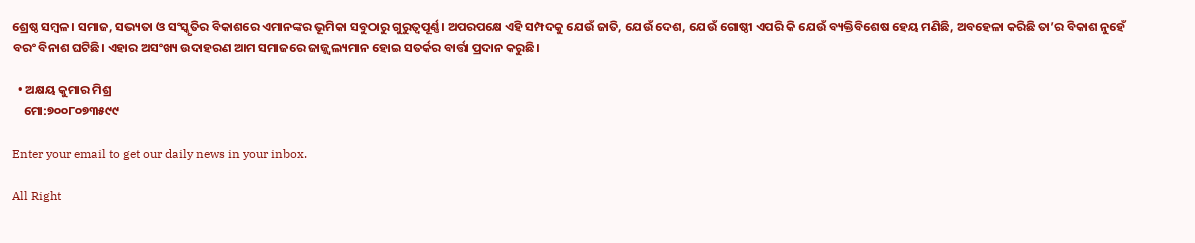ଶ୍ରେଷ୍ଠ ସମ୍ବଳ। ସମାଜ, ସଭ୍ୟତା ଓ ସଂସ୍କୃତିର ବିକାଶରେ ଏମାନଙ୍କର ଭୂମିକା ସବୁଠାରୁ ଗୁରୁତ୍ୱପୂର୍ଣ୍ଣ। ଅପରପକ୍ଷେ ଏହି ସମ୍ପଦକୁ ଯେଉଁ ଜାତି, ଯେଉଁ ଦେଶ, ଯେଉଁ ଗୋଷ୍ଠୀ ଏପରି କି ଯେଉଁ ବ୍ୟକ୍ତିବିଶେଷ ହେୟ ମଣିଛି, ଅବହେଳା କରିଛି ତା’ର ବିକାଶ ନୁହେଁ ବରଂ ବିନାଶ ଘଟିଛି। ଏହାର ଅସଂଖ୍ୟ ଉଦାହରଣ ଆମ ସମାଜରେ ଜାଜ୍ଜ୍ୱଲ୍ୟମାନ ହୋଇ ସତର୍କର ବାର୍ତ୍ତା ପ୍ରଦାନ କରୁଛି।

  • ଅକ୍ଷୟ କୁମାର ମିଶ୍ର
    ମୋ:୭୦୦୮୦୭୩୫୯୯

Enter your email to get our daily news in your inbox.

All Right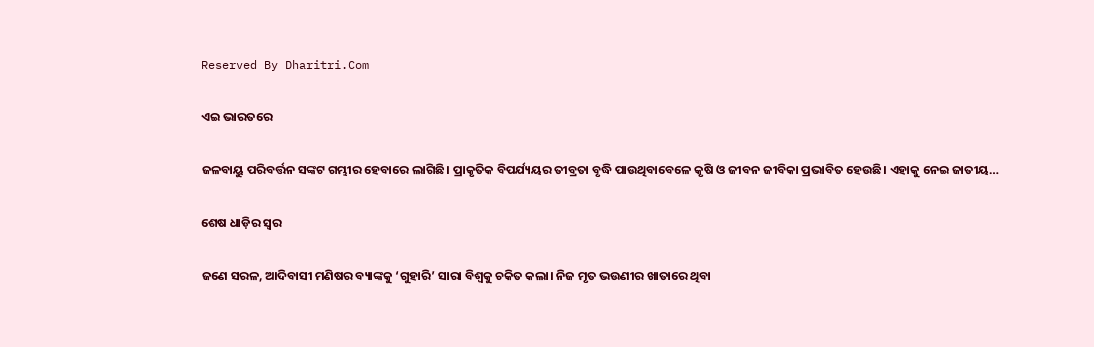Reserved By Dharitri.Com

ଏଇ ଭାରତରେ

ଜଳବାୟୁ ପରିବର୍ତ୍ତନ ସଙ୍କଟ ଗମ୍ଭୀର ହେବାରେ ଲାଗିଛି। ପ୍ରାକୃତିକ ବିପର୍ଯ୍ୟୟର ତୀବ୍ରତା ବୃଦ୍ଧି ପାଉଥିବାବେଳେ କୃଷି ଓ ଜୀବନ ଜୀବିକା ପ୍ରଭାବିତ ହେଉଛି। ଏହାକୁ ନେଇ ଜାତୀୟ…

ଶେଷ ଧାଡ଼ିର ସ୍ବର

ଜଣେ ସରଳ, ଆଦିବାସୀ ମଣିଷର ବ୍ୟାଙ୍କକୁ ‘ଗୁହାରି’ ସାରା ବିଶ୍ୱକୁ ଚକିତ କଲା। ନିଜ ମୃତ ଭଉଣୀର ଖାତାରେ ଥିବା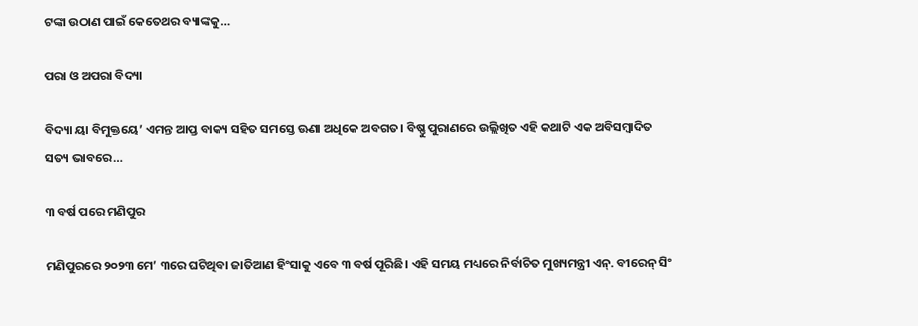ଟଙ୍କା ଉଠାଣ ପାଇଁ କେତେଥର ବ୍ୟାଙ୍କକୁ…

ପରା ଓ ଅପରା ବିଦ୍ୟା

ବିଦ୍ୟା ୟା ବିମୁକ୍ତୟେ’ ଏମନ୍ତ ଆପ୍ତ ବାକ୍ୟ ସହିତ ସମସ୍ତେ ଊଣା ଅଧିକେ ଅବଗତ। ବିଷ୍ଣୁ ପୁରାଣରେ ଉଲ୍ଲିଖିତ ଏହି କଥାଟି ଏକ ଅବିସମ୍ବାଦିତ ସତ୍ୟ ଭାବରେ…

୩ ବର୍ଷ ପରେ ମଣିପୁର

ମଣିପୁରରେ ୨୦୨୩ ମେ’ ୩ରେ ଘଟିଥିବା ଜାତିଆଣ ହିଂସାକୁ ଏବେ ୩ ବର୍ଷ ପୂରିଛି। ଏହି ସମୟ ମଧ୍ୟରେ ନିର୍ବାଚିତ ମୁଖ୍ୟମନ୍ତ୍ରୀ ଏନ୍‌. ବୀରେନ୍‌ ସିଂ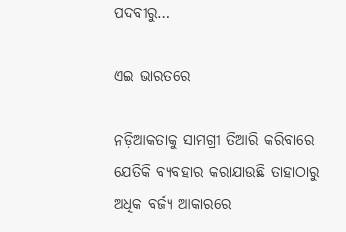ପଦବୀରୁ…

ଏଇ ଭାରତରେ

ନଡ଼ିଆକତାକୁ ସାମଗ୍ରୀ ତିଆରି କରିବାରେ ଯେତିକି ବ୍ୟବହାର କରାଯାଉଛି ତାହାଠାରୁ ଅଧିକ ବର୍ଜ୍ୟ ଆକାରରେ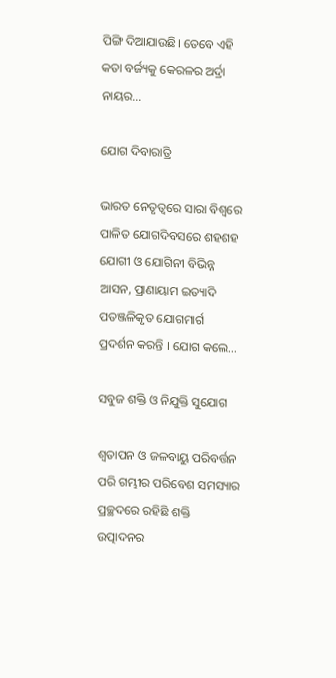ପିଙ୍ଗି ଦିଆଯାଉଛି। ତେବେ ଏହି କତା ବର୍ଜ୍ୟକୁ କେରଳର ଅର୍ଦ୍ରା ନାୟର…

ଯୋଗ ଦିବାରାତ୍ରି

ଭାରତ ନେତୃତ୍ୱରେ ସାରା ବିଶ୍ୱରେ ପାଳିତ ଯୋଗଦିବସରେ ଶହଶହ ଯୋଗୀ ଓ ଯୋଗିନୀ ବିଭିନ୍ନ ଆସନ, ପ୍ରାଣାୟାମ ଇତ୍ୟାଦି ପତଞ୍ଜଳିକୃତ ଯୋଗମାର୍ଗ ପ୍ରଦର୍ଶନ କରନ୍ତି । ଯୋଗ କଲେ…

ସବୁଜ ଶକ୍ତି ଓ ନିଯୁକ୍ତି ସୁଯୋଗ

ଶ୍ୱତାପନ ଓ ଜଳବାୟୁ ପରିବର୍ତ୍ତନ ପରି ଗମ୍ଭୀର ପରିବେଶ ସମସ୍ୟାର ପ୍ରଚ୍ଛଦରେ ରହିଛି ଶକ୍ତି ଉତ୍ପାଦନର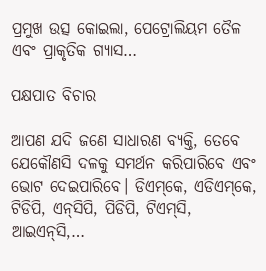ପ୍ରମୁଖ ଉତ୍ସ କୋଇଲା, ପେଟ୍ରୋଲିୟମ ତୈଳ ଏବଂ ପ୍ରାକୃତିକ ଗ୍ୟାସ…

ପକ୍ଷପାତ ବିଚାର

ଆପଣ ଯଦି ଜଣେ ସାଧାରଣ ବ୍ୟକ୍ତି, ତେବେ ଯେକୌଣସି ଦଳକୁ ସମର୍ଥନ କରିପାରିବେ ଏବଂ ଭୋଟ ଦେଇପାରିବେ। ଡିଏମ୍‌କେ, ଏଡିଏମ୍‌କେ, ଟିଡିପି, ଏନ୍‌ସିପି, ପିଡିପି, ଟିଏମ୍‌ସି, ଆଇଏନ୍‌ସି,…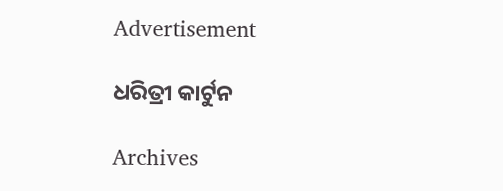Advertisement

ଧରିତ୍ରୀ କାର୍ଟୁନ

Archives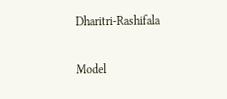Dharitri-Rashifala

Model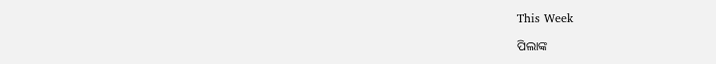This Week

ପିଲାଙ୍କ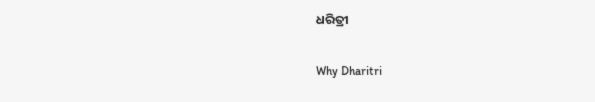ଧରିତ୍ରୀ

Why Dharitri